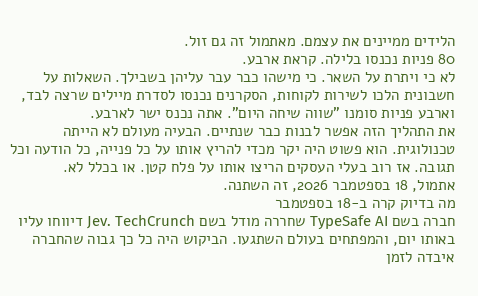הלידים ממיינים את עצמם. מאתמול זה גם זול.
80 פניות נכנסו בלילה. קראת ארבע.
לא כי ויתרת על השאר. כי מישהו כבר עבר עליהן בשבילך. השאלות על חשבונית הלכו לשירות לקוחות, הסקרנים נכנסו לסדרת מיילים שרצה לבד, וארבע פניות סומנו "שווה שיחה היום". אתה נכנס ישר לארבע.
את התהליך הזה אפשר לבנות כבר שנתיים. הבעיה מעולם לא הייתה טכנולוגית. הוא פשוט היה יקר מכדי להריץ אותו על כל פנייה, כל הודעה וכל תגובה. אז רוב בעלי העסקים הריצו אותו על פלח קטן. או בכלל לא.
אתמול, 18 בספטמבר 2026, זה השתנה.
מה בדיוק קרה ב-18 בספטמבר
חברה בשם TypeSafe AI שחררה מודל בשם Jev. TechCrunch דיווחו עליו באותו יום, והמפתחים בעולם השתגעו. הביקוש היה כל כך גבוה שהחברה איבדה לזמן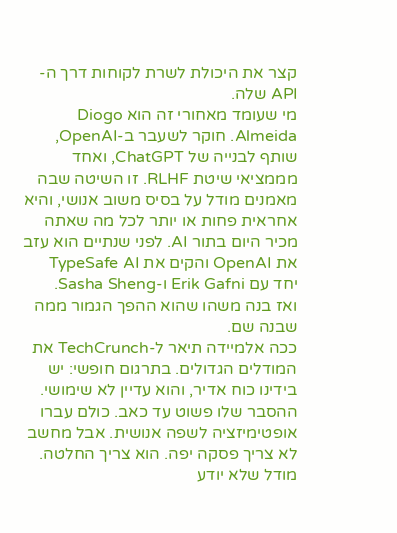קצר את היכולת לשרת לקוחות דרך ה-API שלה.
מי שעומד מאחורי זה הוא Diogo Almeida. חוקר לשעבר ב-OpenAI, שותף לבנייה של ChatGPT, ואחד מממציאי שיטת RLHF. זו השיטה שבה מאמנים מודל על בסיס משוב אנושי, והיא אחראית פחות או יותר לכל מה שאתה מכיר היום בתור AI. לפני שנתיים הוא עזב את OpenAI והקים את TypeSafe AI יחד עם Erik Gafni ו-Sasha Sheng.
ואז בנה משהו שהוא ההפך הגמור ממה שבנה שם.
ככה אלמיידה תיאר ל-TechCrunch את המודלים הגדולים. בתרגום חופשי: יש בידינו כוח אדיר, והוא עדיין לא שימושי. ההסבר שלו פשוט עד כאב. כולם עברו אופטימיזציה לשפה אנושית. אבל מחשב לא צריך פסקה יפה. הוא צריך החלטה.
מודל שלא יודע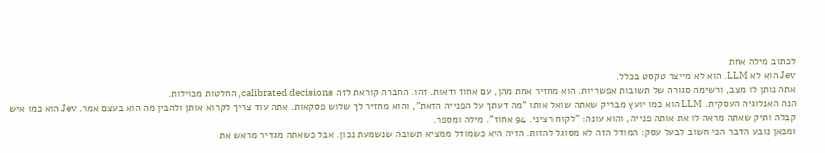לכתוב מילה אחת
Jev הוא לא LLM. הוא לא מייצר טקסט בכלל.
אתה נותן לו מצב, ורשימה סגורה של תשובות אפשריות. הוא מחזיר אחת מהן, עם אחוז ודאות. זהו. החברה קוראת לזה calibrated decisions, החלטות מכוילות.
הנה האנלוגיה העסקית. LLM הוא כמו יועץ מבריק שאתה שואל אותו "מה דעתך על הפנייה הזאת", והוא מחזיר לך שלוש פסקאות. אתה עוד צריך לקרוא אותן ולהבין מה הוא בעצם אמר. Jev הוא כמו איש קבלה ותיק שאתה מראה לו את אותה פנייה, והוא עונה: "לקוח רציני. 94 אחוז". מילה ומספר.
ומכאן נובע הדבר הכי חשוב לבעל עסק: המודל הזה לא מסוגל להזות. הזיה היא כשמודל ממציא תשובה שנשמעת נכון. אבל כשאתה מגדיר מראש את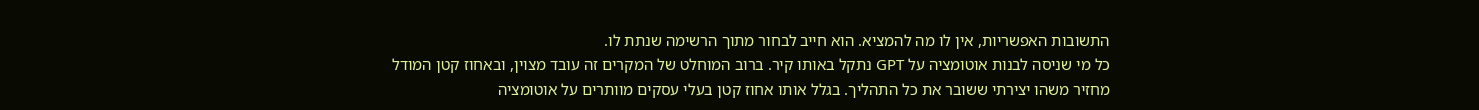התשובות האפשריות, אין לו מה להמציא. הוא חייב לבחור מתוך הרשימה שנתת לו.
כל מי שניסה לבנות אוטומציה על GPT נתקל באותו קיר. ברוב המוחלט של המקרים זה עובד מצוין, ובאחוז קטן המודל מחזיר משהו יצירתי ששובר את כל התהליך. בגלל אותו אחוז קטן בעלי עסקים מוותרים על אוטומציה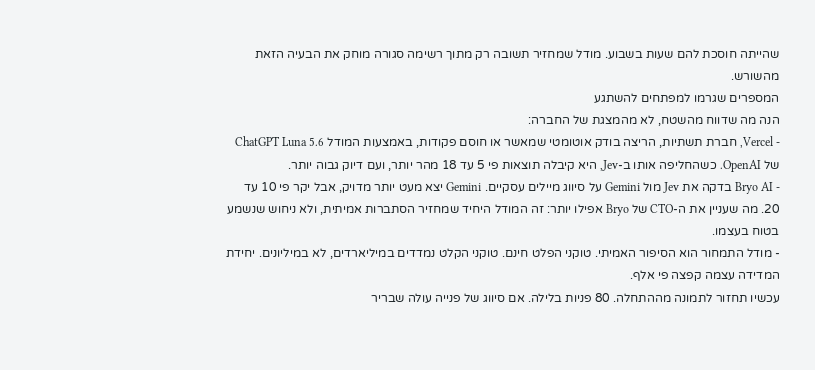שהייתה חוסכת להם שעות בשבוע. מודל שמחזיר תשובה רק מתוך רשימה סגורה מוחק את הבעיה הזאת מהשורש.
המספרים שגרמו למפתחים להשתגע
הנה מה שדווח מהשטח, לא מהמצגת של החברה:
- Vercel, חברת תשתיות, הריצה בודק אוטומטי שמאשר או חוסם פקודות, באמצעות המודל ChatGPT Luna 5.6 של OpenAI. כשהחליפה אותו ב-Jev, היא קיבלה תוצאות פי 5 עד 18 מהר יותר, ועם דיוק גבוה יותר.
- Bryo AI בדקה את Jev מול Gemini על סיווג מיילים עסקיים. Gemini יצא מעט יותר מדויק, אבל יקר פי 10 עד 20. מה שעניין את ה-CTO של Bryo אפילו יותר: זה המודל היחיד שמחזיר הסתברות אמיתית, ולא ניחוש שנשמע בטוח בעצמו.
- מודל התמחור הוא הסיפור האמיתי. טוקני הפלט חינם. טוקני הקלט נמדדים במיליארדים, לא במיליונים. יחידת המדידה עצמה קפצה פי אלף.
עכשיו תחזור לתמונה מההתחלה. 80 פניות בלילה. אם סיווג של פנייה עולה שבריר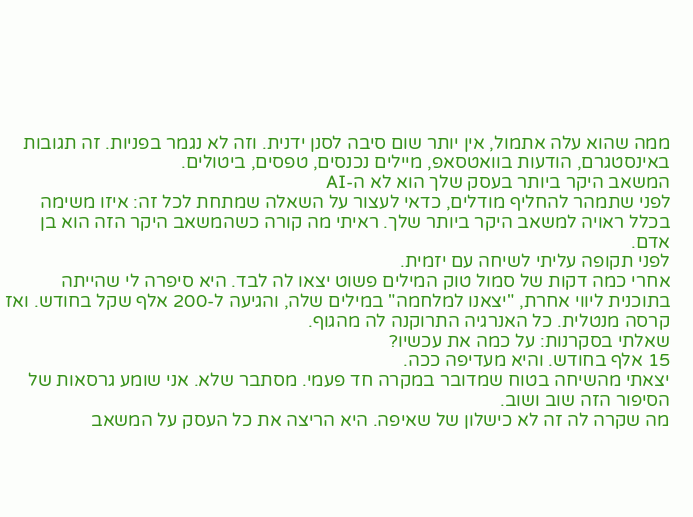ממה שהוא עלה אתמול, אין יותר שום סיבה לסנן ידנית. וזה לא נגמר בפניות. זה תגובות באינסטגרם, הודעות בוואטסאפ, מיילים נכנסים, טפסים, ביטולים.
המשאב היקר ביותר בעסק שלך הוא לא ה-AI
לפני שתמהר להחליף מודלים, כדאי לעצור על השאלה שמתחת לכל זה: איזו משימה בכלל ראויה למשאב היקר ביותר שלך. ראיתי מה קורה כשהמשאב היקר הזה הוא בן אדם.
לפני תקופה עליתי לשיחה עם יזמית.
אחרי כמה דקות של סמול טוק המילים פשוט יצאו לה לבד. היא סיפרה לי שהייתה בתוכנית ליווי אחרת, "יצאנו למלחמה" במילים שלה, והגיעה ל-200 אלף שקל בחודש. ואז קרסה מנטלית. כל האנרגיה התרוקנה לה מהגוף.
שאלתי בסקרנות: על כמה את עכשיו?
15 אלף בחודש. והיא מעדיפה ככה.
יצאתי מהשיחה בטוח שמדובר במקרה חד פעמי. מסתבר שלא. אני שומע גרסאות של הסיפור הזה שוב ושוב.
מה שקרה לה זה לא כישלון של שאיפה. היא הריצה את כל העסק על המשאב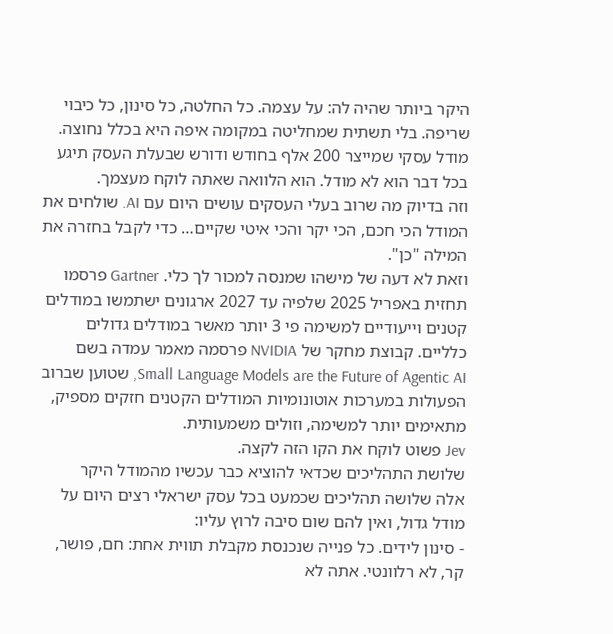היקר ביותר שהיה לה: על עצמה. כל החלטה, כל סינון, כל כיבוי שריפה. בלי תשתית שמחליטה במקומה איפה היא בכלל נחוצה. מודל עסקי שמייצר 200 אלף בחודש ודורש שבעלת העסק תיגע בכל דבר הוא לא מודל. הוא הלוואה שאתה לוקח מעצמך.
וזה בדיוק מה שרוב בעלי העסקים עושים היום עם AI. שולחים את המודל הכי חכם, הכי יקר והכי איטי שקיים… כדי לקבל בחזרה את המילה "כן".
וזאת לא דעה של מישהו שמנסה למכור לך כלי. Gartner פרסמו תחזית באפריל 2025 שלפיה עד 2027 ארגונים ישתמשו במודלים קטנים וייעודיים למשימה פי 3 יותר מאשר במודלים גדולים כלליים. קבוצת מחקר של NVIDIA פרסמה מאמר עמדה בשם Small Language Models are the Future of Agentic AI, שטוען שברוב הפעולות במערכות אוטונומיות המודלים הקטנים חזקים מספיק, מתאימים יותר למשימה, וזולים משמעותית.
Jev פשוט לוקח את הקו הזה לקצה.
שלושת התהליכים שכדאי להוציא כבר עכשיו מהמודל היקר
אלה שלושה תהליכים שכמעט בכל עסק ישראלי רצים היום על מודל גדול, ואין להם שום סיבה לרוץ עליו:
- סינון לידים. כל פנייה שנכנסת מקבלת תווית אחת: חם, פושר, קר, לא רלוונטי. אתה לא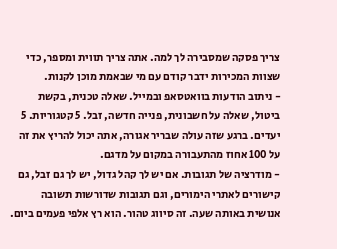צריך פסקה שמסבירה לך למה. אתה צריך תווית ומספר, כדי שצוות המכירות ידבר קודם עם מי שבאמת מוכן לקנות.
- ניתוב הודעות בוואטסאפ ובמייל. שאלה טכנית, בקשת ביטול, שאלה על חשבונית, פנייה חדשה, זבל. 5 קטגוריות. 5 יעדים. ברגע שזה עולה שבריר אגורה, אתה יכול להריץ את זה על 100 אחוז מהתעבורה במקום על מדגם.
- מודרציה של תגובות. אם יש לך קהל גדול, יש לך גם זבל, גם קישורים לאתרי הימורים, וגם תגובות שדורשות תשובה אנושית באותה שעה. זה סיווג טהור. הוא רץ אלפי פעמים ביום.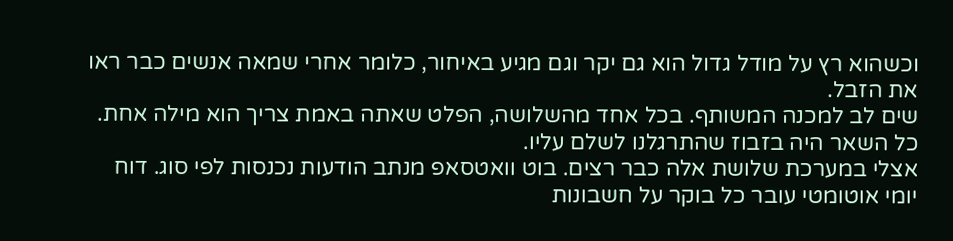וכשהוא רץ על מודל גדול הוא גם יקר וגם מגיע באיחור, כלומר אחרי שמאה אנשים כבר ראו את הזבל.
שים לב למכנה המשותף. בכל אחד מהשלושה, הפלט שאתה באמת צריך הוא מילה אחת. כל השאר היה בזבוז שהתרגלנו לשלם עליו.
אצלי במערכת שלושת אלה כבר רצים. בוט וואטסאפ מנתב הודעות נכנסות לפי סוג. דוח יומי אוטומטי עובר כל בוקר על חשבונות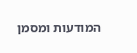המודעות ומסמן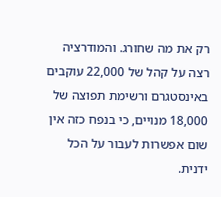רק את מה שחורג. והמודרציה רצה על קהל של 22,000 עוקבים באינסטגרם ורשימת תפוצה של 18,000 מנויים, כי בנפח כזה אין שום אפשרות לעבור על הכל ידנית.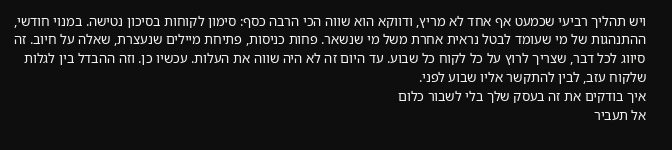ויש תהליך רביעי שכמעט אף אחד לא מריץ, ודווקא הוא שווה הכי הרבה כסף: סימון לקוחות בסיכון נטישה. במנוי חודשי, ההתנהגות של מי שעומד לבטל נראית אחרת משל מי שנשאר. פחות כניסות, פתיחת מיילים שנעצרת, שאלה על חיוב. זה סיווג לכל דבר, שצריך לרוץ על כל לקוח כל שבוע. עד היום זה לא היה שווה את העלות. עכשיו כן. וזה ההבדל בין לגלות שלקוח עזב, לבין להתקשר אליו שבוע לפני.
איך בודקים את זה בעסק שלך בלי לשבור כלום
אל תעביר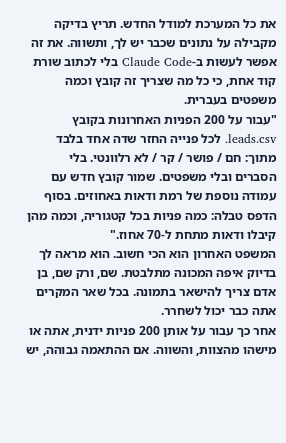את כל המערכת למודל החדש. תריץ בדיקה מקבילה על נתונים שכבר יש לך, ותשווה. את זה אפשר לעשות ב-Claude Code בלי לכתוב שורת קוד אחת, כי כל מה שצריך זה קובץ וכמה משפטים בעברית.
"עבור על 200 הפניות האחרונות בקובץ leads.csv. לכל פנייה החזר שדה אחד בלבד מתוך: חם / פושר / קר / לא רלוונטי. בלי הסברים ובלי משפטים. שמור קובץ חדש עם עמודה נוספת של רמת ודאות באחוזים. בסוף הדפס טבלה: כמה פניות בכל קטגוריה, וכמה מהן קיבלו ודאות מתחת ל-70 אחוז."
המשפט האחרון הוא הכי חשוב. הוא מראה לך בדיוק איפה המכונה מתלבטת. שם, ורק שם, בן אדם צריך להישאר בתמונה. בכל שאר המקרים אתה כבר יכול לשחרר.
אחר כך עבור על אותן 200 פניות ידנית, אתה או מישהו מהצוות, והשווה. אם ההתאמה גבוהה, יש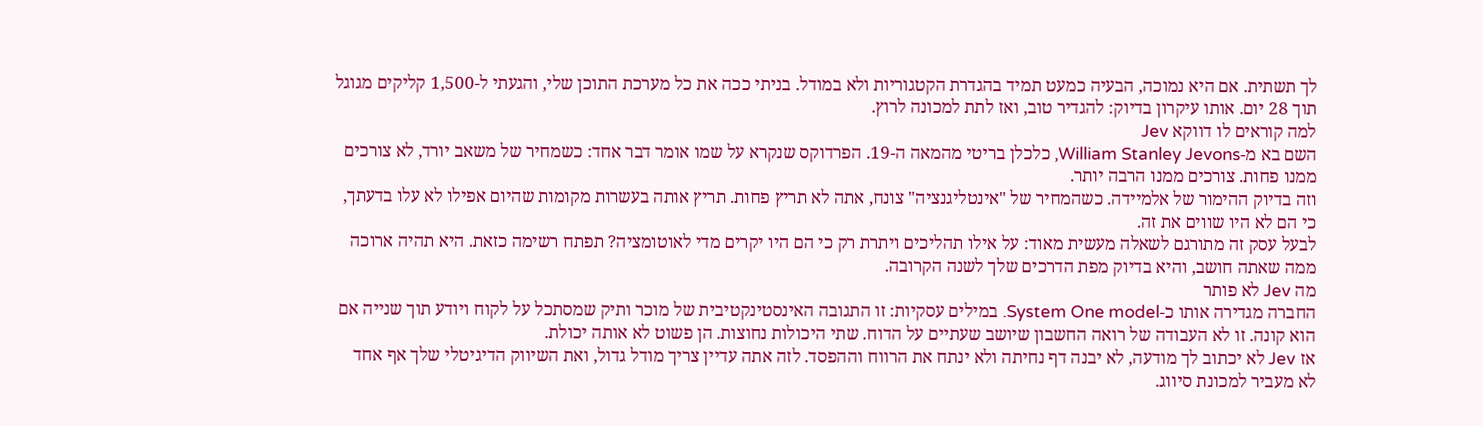לך תשתית. אם היא נמוכה, הבעיה כמעט תמיד בהגדרת הקטגוריות ולא במודל. בניתי ככה את כל מערכת התוכן שלי, והגעתי ל-1,500 קליקים מגוגל תוך 28 יום. אותו עיקרון בדיוק: להגדיר טוב, ואז לתת למכונה לרוץ.
למה קוראים לו דווקא Jev
השם בא מ-William Stanley Jevons, כלכלן בריטי מהמאה ה-19. הפרדוקס שנקרא על שמו אומר דבר אחד: כשמחיר של משאב יורד, לא צורכים ממנו פחות. צורכים ממנו הרבה יותר.
וזה בדיוק ההימור של אלמיידה. כשהמחיר של "אינטליגנציה" צונח, אתה לא תריץ פחות. תריץ אותה בעשרות מקומות שהיום אפילו לא עלו בדעתך, כי הם לא היו שווים את זה.
לבעל עסק זה מתורגם לשאלה מעשית מאוד: על אילו תהליכים ויתרת רק כי הם היו יקרים מדי לאוטומציה? תפתח רשימה כזאת. היא תהיה ארוכה ממה שאתה חושב, והיא בדיוק מפת הדרכים שלך לשנה הקרובה.
מה Jev לא פותר
החברה מגדירה אותו כ-System One model. במילים עסקיות: זו התגובה האינסטינקטיבית של מוכר ותיק שמסתכל על לקוח ויודע תוך שנייה אם הוא קונה. זו לא העבודה של רואה החשבון שיושב שעתיים על הדוח. שתי היכולות נחוצות. הן פשוט לא אותה יכולת.
אז Jev לא יכתוב לך מודעה, לא יבנה דף נחיתה ולא ינתח את הרווח וההפסד. לזה אתה עדיין צריך מודל גדול, ואת השיווק הדיגיטלי שלך אף אחד לא מעביר למכונת סיווג.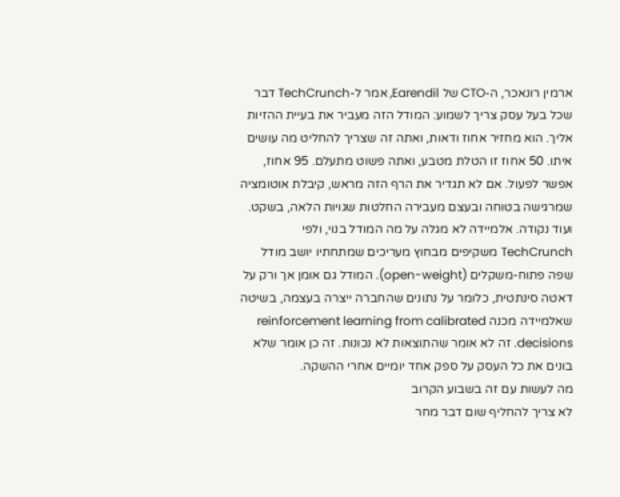ארמין רונאכר, ה-CTO של Earendil, אמר ל-TechCrunch דבר שכל בעל עסק צריך לשמוע: המודל הזה מעביר את בעיית ההזיות אליך. הוא מחזיר אחוז ודאות, ואתה זה שצריך להחליט מה עושים איתו. 50 אחוז זו הטלת מטבע, ואתה פשוט מתעלם. 95 אחוז, אפשר לפעול. אם לא תגדיר את הרף הזה מראש, קיבלת אוטומציה שמרגישה בטוחה ובעצם מעבירה החלטות שגויות הלאה, בשקט.
ועוד נקודה. אלמיידה לא מגלה על מה המודל בנוי, ולפי TechCrunch משקיפים מבחוץ מעריכים שמתחתיו יושב מודל שפה פתוח-משקלים (open-weight). המודל גם אומן אך ורק על דאטה סינתטית, כלומר על נתונים שהחברה ייצרה בעצמה, בשיטה שאלמיידה מכנה reinforcement learning from calibrated decisions. זה לא אומר שהתוצאות לא נכונות. זה כן אומר שלא בונים את כל העסק על ספק אחד יומיים אחרי ההשקה.
מה לעשות עם זה בשבוע הקרוב
לא צריך להחליף שום דבר מחר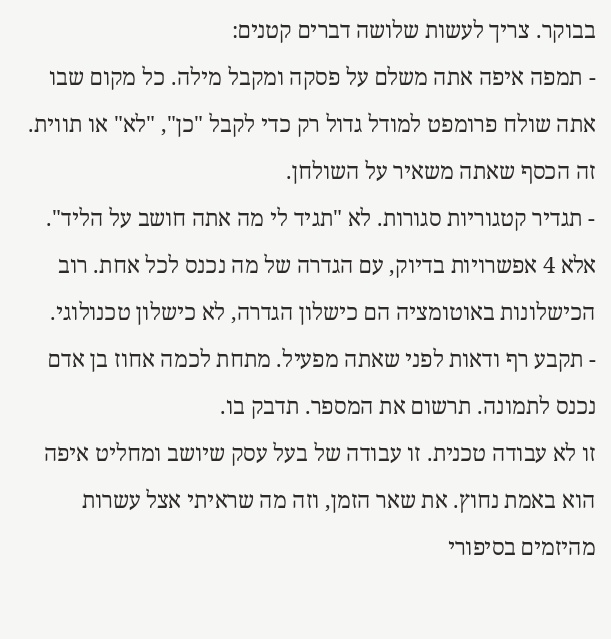בבוקר. צריך לעשות שלושה דברים קטנים:
- תמפה איפה אתה משלם על פסקה ומקבל מילה. כל מקום שבו אתה שולח פרומפט למודל גדול רק כדי לקבל "כן", "לא" או תווית. זה הכסף שאתה משאיר על השולחן.
- תגדיר קטגוריות סגורות. לא "תגיד לי מה אתה חושב על הליד". אלא 4 אפשרויות בדיוק, עם הגדרה של מה נכנס לכל אחת. רוב הכישלונות באוטומציה הם כישלון הגדרה, לא כישלון טכנולוגי.
- תקבע רף ודאות לפני שאתה מפעיל. מתחת לכמה אחוז בן אדם נכנס לתמונה. תרשום את המספר. תדבק בו.
זו לא עבודה טכנית. זו עבודה של בעל עסק שיושב ומחליט איפה הוא באמת נחוץ. את שאר הזמן, וזה מה שראיתי אצל עשרות מהיזמים בסיפורי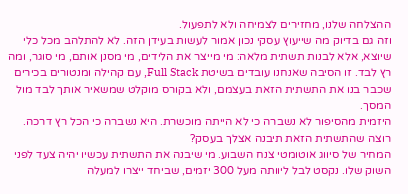ההצלחה שלנו, מחזירים לצמיחה ולא לתפעול.
וזה גם בדיוק מה שייעוץ עסקי נכון אמור לעשות בעידן הזה. לא להתלהב מכל כלי שיוצא, אלא לבנות תשתית מלאה: מי מייצר את הלידים, מי מסנן אותם, מי סוגר, ומה רץ לבד. זו הסיבה שאנחנו עובדים בשיטת Full Stack, עם קהילה ומנטורים בכירים שכבר בנו את התשתית הזאת בעצמם, ולא בקורס מוקלט שמשאיר אותך לבד מול המסך.
היזמית מהסיפור לא נשברה כי לא הייתה מוכשרת. היא נשברה כי הכל רץ דרכה.
רוצה שהתשתית הזאת תיבנה אצלך בעסק?
המחיר של סיווג אוטומטי צנח השבוע. מי שיבנה את התשתית עכשיו יהיה צעד לפני השוק שלו. נקסט לבל ליוותה מעל 300 יזמים, שביחד ייצרו למעלה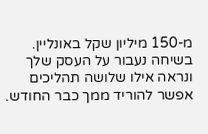מ-150 מיליון שקל באונליין. בשיחה נעבור על העסק שלך ונראה אילו שלושה תהליכים אפשר להוריד ממך כבר החודש.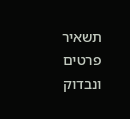תשאיר פרטים ונבדוק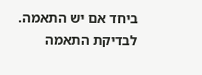ביחד אם יש התאמה.
לבדיקת התאמה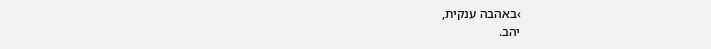›באהבה ענקית,
יהב.